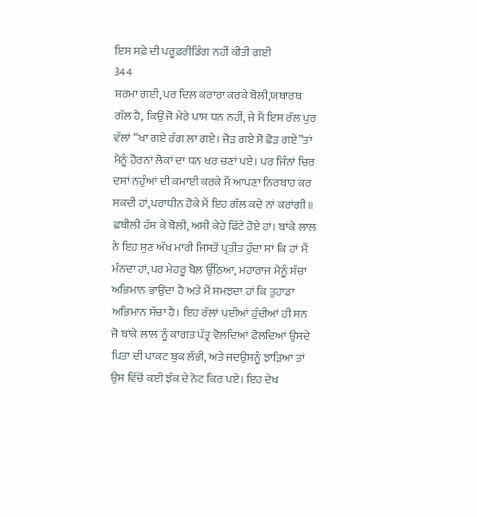ਇਸ ਸਫ਼ੇ ਦੀ ਪਰੂਫ਼ਰੀਡਿੰਗ ਨਹੀਂ ਕੀਤੀ ਗਈ
344
ਸ਼ਰਮਾ ਗਈ, ਪਰ ਦਿਲ ਕਰਾਰਾ ਕਰਕੇ ਬੋਲੀ,ਯਥਾਰਥ ਗੱਲ ਹੈ, ਕਿਉਂ ਜੋ ਮੇਰੇ ਪਾਸ ਧਨ ਨਹੀਂ, ਜੇ ਮੈਂ ਇਸ ਰੱਲ ਪੁਰ ਵੱਲਾਂ “ਖਾ ਗਏ ਰੰਗ ਲਾ ਗਏ। ਜੋੜ ਗਏ ਸੋ ਛੋੜ ਗਏ”ਤਾਂ ਮੈਨੂੰ ਹੋਰਨਾਂ ਲੋਕਾਂ ਦਾ ਧਨ ਖਰ ਚਣਾਂ ਪਏ। ਪਰ ਜਿੰਨਾਂ ਚਿਰ ਦਸਾਂ ਨਹੁੰਆਂ ਦੀ ਕਮਾਈ ਕਰਕੇ ਮੈਂ ਆਪਣਾ ਨਿਰਬਾਹ ਕਰ ਸਕਦੀ ਹਾਂ,ਪਰਾਧੀਨ ਹੋਕੇ ਮੈਂ ਇਹ ਗੱਲ ਕਦੇ ਨਾਂ ਕਰਾਂਗੀ॥
ਛਬੀਲੀ ਹੱਸ ਕੇ ਬੋਲੀ, ਅਸੀ ਕੇਹੇ ਫਿੱਟੇ ਹੋਏ ਹਾਂ। ਬਾਂਕੇ ਲਾਲ ਨੇ ਇਹ ਸੁਣ ਅੱਖ ਮਾਰੀ ਜਿਸਤੋਂ ਪ੍ਰਤੀਤ ਹੁੰਦਾ ਸਾਂ ਕਿ ਹਾਂ ਮੈਂ ਮੰਨਦਾ ਹਾਂ,ਪਰ ਮੇਹਰੂ ਬੋਲ ਉੱਠਿਆ, ਮਹਾਰਾਜ ਮੈਨੂੰ ਸੱਚਾ ਅਭਿਮਾਨ ਭਾਉਂਦਾ ਹੈ ਅਤੇ ਮੈਂ ਸਮਝਦਾ ਹਾਂ ਕਿ ਤੁਹਾਡਾ ਅਭਿਮਾਨ ਸੱਚਾ ਹੈ। ਇਹ ਰੱਲਾਂ ਪਈਆਂ ਹੁੰਦੀਆਂ ਹੀ ਸਨ ਜੋ ਬਾਂਕੇ ਲਾਲ ਨੂੰ ਕਾਗਤ ਪੱਤ੍ਰ ਵੋਲਦਿਆਂ ਫੋਲਦਿਆਂ ਉਸਦੇ ਪਿਤਾ ਦੀ ਪਾਕਟ ਬੁਕ ਲੱਭੀ, ਅਤੇ ਜਦਉਸਨੂੰ ਝਾੜਿਆ ਤਾਂ ਉਸ ਵਿੱਚੋਂ ਕਈ ਝੰਕ ਦੇ ਨੋਟ ਕਿਰ ਪਏ। ਇਹ ਦੇਖ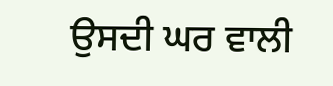ਉਸਦੀ ਘਰ ਵਾਲੀ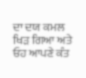ਦਾ ਦਯ ਕਮਲ ਖਿੜ ਗਿਆ ਅਤੇ ਓਹ ਆਪਣੇ ਕੰਤ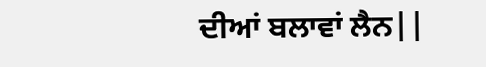ਦੀਆਂ ਬਲਾਵਾਂ ਲੈਨ||